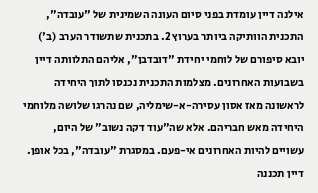אילנה דיין עומדת בפני סיום העונה השמינית של "עובדה", התכנית הוותיקה ביותר בערוץ 2. בתכנית שתשודר הערב (ב') יובא סיפורם של לוחמי יחידת "דובדבן", אליהם התלוותה דיין בשבועות האחרונים. מצלמות התכנית נכנסו לתוך היחידה לראשונה מאז אסון עסירה-א-שימליה, שם נהרגו שלושה מלוחמי היחידה מאש חבריהם. אלא שה"עוד דקה נשוב" של היום, עשויים להיות האחרונים אי-פעם. במסגרת "עובדה", בכל אופן.
דיין תכננה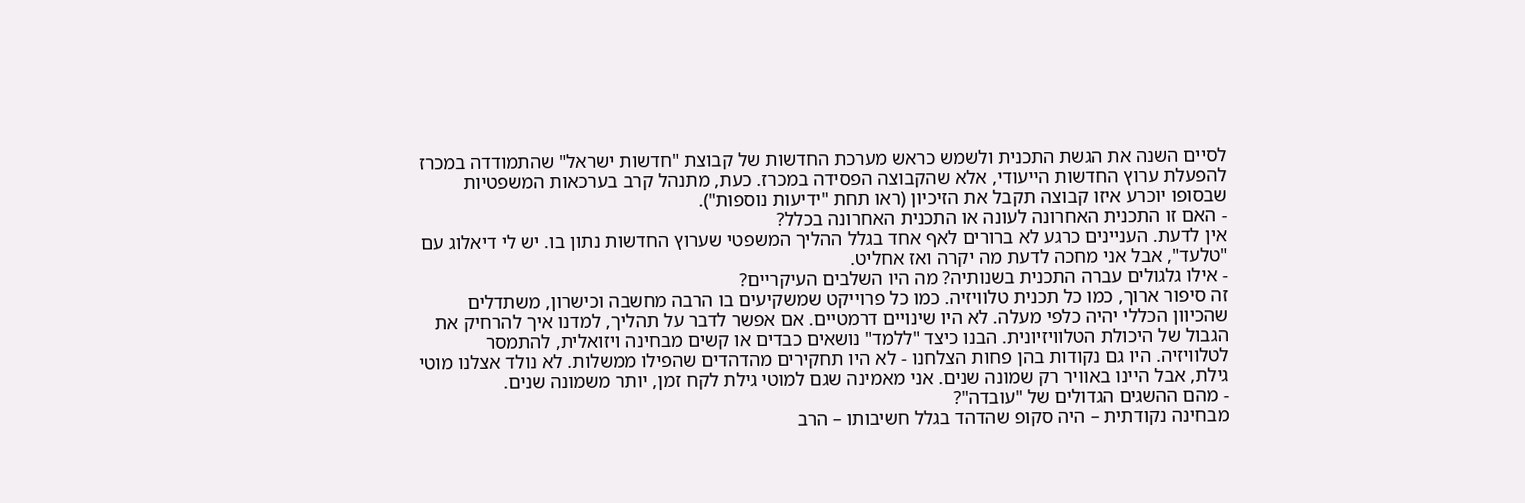לסיים השנה את הגשת התכנית ולשמש כראש מערכת החדשות של קבוצת "חדשות ישראל" שהתמודדה במכרז להפעלת ערוץ החדשות הייעודי, אלא שהקבוצה הפסידה במכרז. כעת, מתנהל קרב בערכאות המשפטיות שבסופו יוכרע איזו קבוצה תקבל את הזיכיון (ראו תחת "ידיעות נוספות").
- האם זו התכנית האחרונה לעונה או התכנית האחרונה בכלל?
אין לדעת. העניינים כרגע לא ברורים לאף אחד בגלל ההליך המשפטי שערוץ החדשות נתון בו. יש לי דיאלוג עם "טלעד", אבל אני מחכה לדעת מה יקרה ואז אחליט.
- אילו גלגולים עברה התכנית בשנותיה? מה היו השלבים העיקריים?
זה סיפור ארוך, כמו כל תכנית טלוויזיה. כמו כל פרוייקט שמשקיעים בו הרבה מחשבה וכישרון, משתדלים שהכיוון הכללי יהיה כלפי מעלה. לא היו שינויים דרמטיים. אם אפשר לדבר על תהליך, למדנו איך להרחיק את הגבול של היכולת הטלוויזיונית. הבנו כיצד "ללמד" נושאים כבדים או קשים מבחינה ויזואלית, להתמסר לטלוויזיה. היו גם נקודות בהן פחות הצלחנו - לא היו תחקירים מהדהדים שהפילו ממשלות. לא נולד אצלנו מוטי גילת, אבל היינו באוויר רק שמונה שנים. אני מאמינה שגם למוטי גילת לקח זמן, יותר משמונה שנים.
- מהם ההשגים הגדולים של "עובדה"?
מבחינה נקודתית – היה סקופ שהדהד בגלל חשיבותו – הרב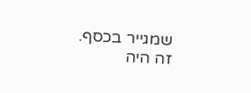שמגייר בכסף. זה היה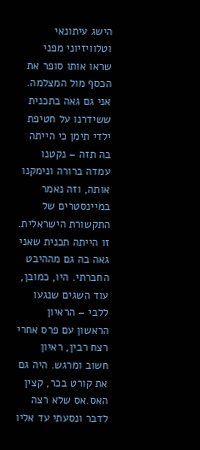הישג עיתונאי וטלוויזיוני מפני שראו אותו סופר את הכסף מול המצלמה. אני גם גאה בתכנית ששידרנו על חטיפת ילדי תימן כי הייתה בה תזה – נקטנו עמדה ברורה ונימקנו אותה, וזה נאמר במיינסטרים של התקשורת הישראלית. זו הייתה תכנית שאני גאה בה גם מההיבט החברתי. היו, כמובן, עוד השגים שנגעו ללבי – הראיון הראשון עם פרס אחרי רצח רבין, ראיון חשוב ומרגש. היה גם את קורט בכר, קצין האס.אס שלא רצה לדבר ונסעתי עד אליו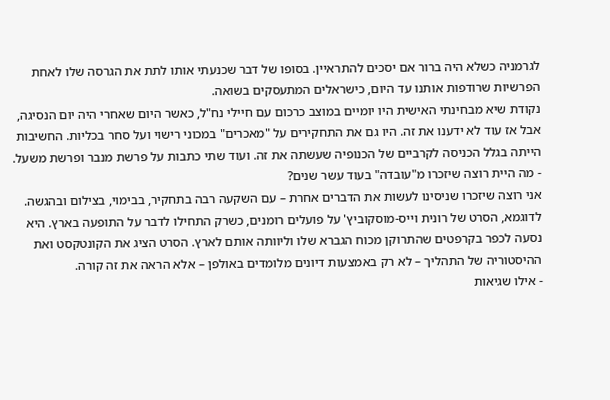לגרמניה כשלא היה ברור אם יסכים להתראיין. בסופו של דבר שכנעתי אותו לתת את הגרסה שלו לאחת הפרשיות שרודפות אותנו עד היום, כישראלים המתעסקים בשואה.
נקודת שיא מבחינתי האישית היו יומיים במוצב כרכום עם חיילי נח"ל, כאשר היום שאחרי היה יום הנסיגה, אבל אז עוד לא ידענו את זה. היו גם את התחקירים על "מאכרים" במכוני רישוי ועל סחר בכליות. החשיבות הייתה בגלל הכניסה לקרביים של הכנופיה שעשתה את זה. ועוד שתי כתבות על פרשת מנבר ופרשת משעל.
- מה היית רוצה שיזכרו מ"עובדה" בעוד עשר שנים?
אני רוצה שיזכרו שניסינו לעשות את הדברים אחרת – עם השקעה רבה בתחקיר, בבימוי, בצילום ובהגשה. לדוגמא, הסרט של רונית וייס-מוסקוביץ' על פועלים רומנים, כשרק התחילו לדבר על התופעה בארץ. היא נסעה לכפר בקרפטים שהתרוקן מכוח הגברא שלו וליוותה אותם לארץ. הסרט הציג את הקונטקסט ואת ההיסטוריה של התהליך – לא רק באמצעות דיונים מלומדים באולפן – אלא הראה את זה קורה.
- אילו שגיאות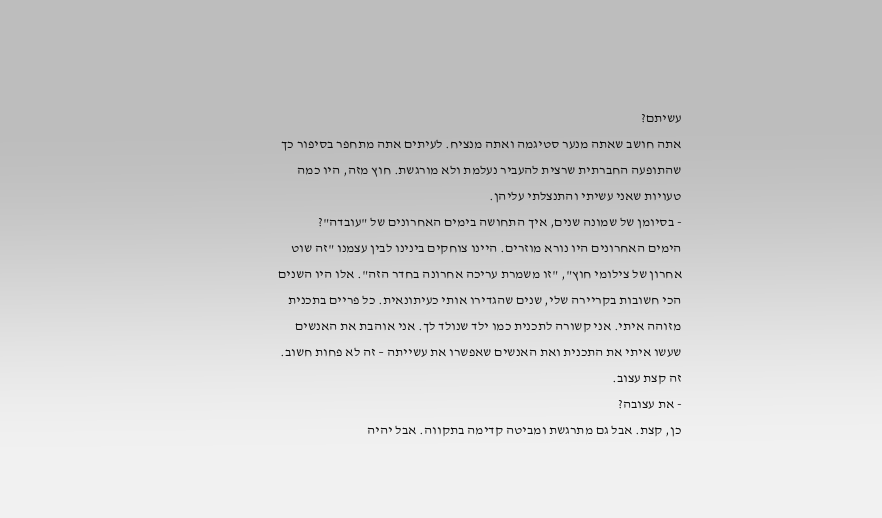עשיתם?
אתה חושב שאתה מנער סטיגמה ואתה מנציח. לעיתים אתה מתחפר בסיפור כך שהתופעה החברתית שרצית להעביר נעלמת ולא מורגשת. חוץ מזה, היו כמה טעויות שאני עשיתי והתנצלתי עליהן.
- בסיומן של שמונה שנים, איך התחושה בימים האחרונים של "עובדה"?
הימים האחרונים היו נורא מוזרים. היינו צוחקים בינינו לבין עצמנו "זה שוט אחרון של צילומי חוץ", "זו משמרת עריכה אחרונה בחדר הזה". אלו היו השנים הכי חשובות בקריירה שלי, שנים שהגדירו אותי כעיתונאית. כל פריים בתכנית מזוהה איתי. אני קשורה לתכנית כמו ילד שנולד לך. אני אוהבת את האנשים שעשו איתי את התכנית ואת האנשים שאפשרו את עשייתה – זה לא פחות חשוב. זה קצת עצוב.
- את עצובה?
כן, קצת. אבל גם מתרגשת ומביטה קדימה בתקווה. אבל יהיה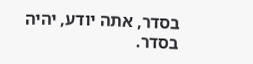בסדר, אתה יודע, יהיה בסדר.